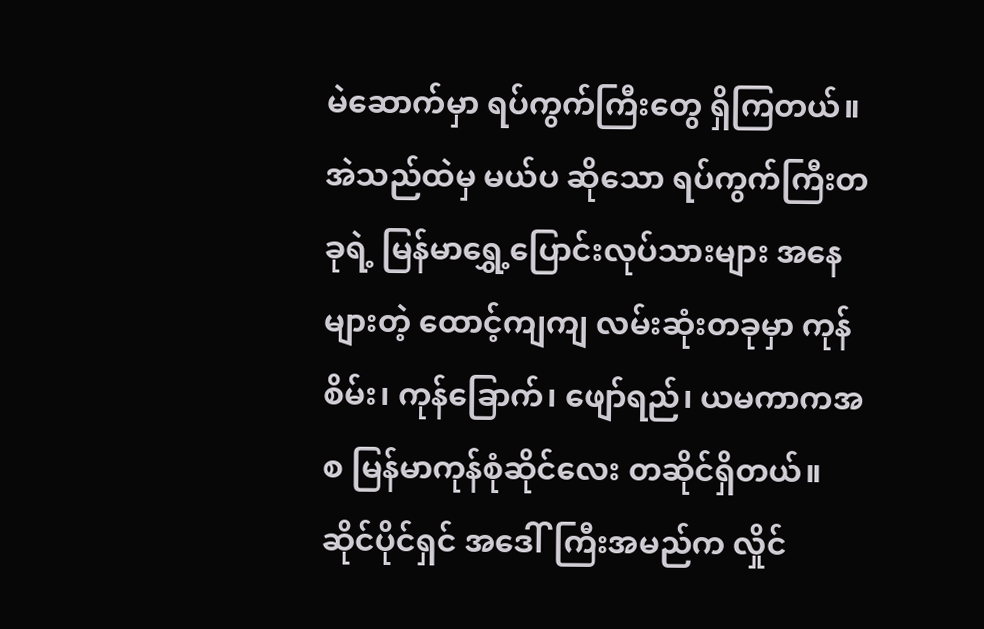မဲဆောက်မှာ ရပ်ကွက်ကြီးတွေ ရှိကြတယ်။ အဲသည်ထဲမှ မယ်ပ ဆိုသော ရပ်ကွက်ကြီးတခုရဲ့ မြန်မာရွှေ့ပြောင်းလုပ်သားများ အနေများတဲ့ ထောင့်ကျကျ လမ်းဆုံးတခုမှာ ကုန်စိမ်း၊ ကုန်ခြောက်၊ ဖျော်ရည်၊ ယမကာကအစ မြန်မာကုန်စုံဆိုင်လေး တဆိုင်ရှိတယ်။ ဆိုင်ပိုင်ရှင် အဒေါ်ကြီးအမည်က လှိုင်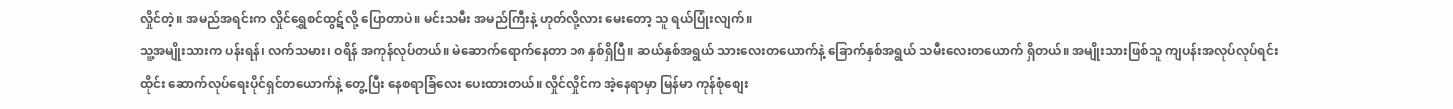လှိုင်တဲ့။ အမည်အရင်းက လှိုင်ရွှေစင်ထွဋ်လို့ ပြောတာပဲ။ မင်းသမီး အမည်ကြီးနဲ့ ဟုတ်လို့လား မေးတော့ သူ ရယ်ပြုံးလျက်။
သူ့အမျိုးသားက ပန်းရန်၊ လက်သမား၊ ဝရိန် အကုန်လုပ်တယ်။ မဲဆောက်ရောက်နေတာ ၁၈ နှစ်ရှိပြီ။ ဆယ်နှစ်အရွယ် သားလေးတယောက်နဲ့ ခြောက်နှစ်အရွယ် သမီးလေးတယောက် ရှိတယ်။ အမျိုးသားဖြစ်သူ ကျပန်းအလုပ်လုပ်ရင်း ထိုင်း ဆောက်လုပ်ရေးပိုင်ရှင်တယောက်နဲ့ တွေ့ပြီး နေစရာခြံလေး ပေးထားတယ်။ လှိုင်လှိုင်က အဲ့နေရာမှာ မြန်မာ ကုန်စုံစျေး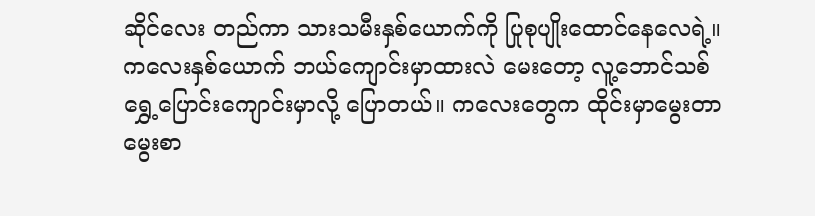ဆိုင်လေး တည်ကာ သားသမီးနှစ်ယောက်ကို ပြုစုပျိုးထောင်နေလေရဲ့။
ကလေးနှစ်ယောက် ဘယ်ကျောင်းမှာထားလဲ မေးတော့ လူ့ဘောင်သစ်ရွှေ့ပြောင်းကျောင်းမှာလို့ ပြောတယ်။ ကလေးတွေက ထိုင်းမှာမွေးတာ မွေးစာ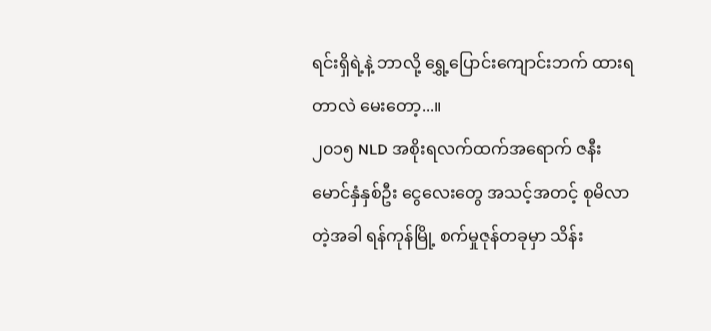ရင်းရှိရဲ့နဲ့ ဘာလို့ ရွှေ့ပြောင်းကျောင်းဘက် ထားရတာလဲ မေးတော့...။
၂၀၁၅ NLD အစိုးရလက်ထက်အရောက် ဇနီးမောင်နှံနှစ်ဦး ငွေလေးတွေ အသင့်အတင့် စုမိလာတဲ့အခါ ရန်ကုန်မြို့ စက်မှုဇုန်တခုမှာ သိန်း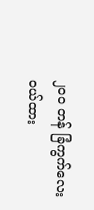၂၀၀ တန် ခြံကွက်လေးဝယ်ထား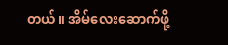တယ်။ အိမ်လေးဆောက်ဖို့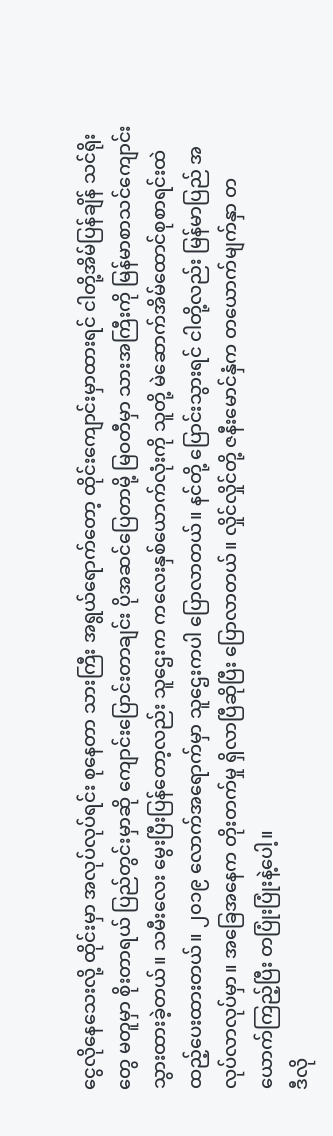ငွေလိုနေသေးလို့ ထိုင်းမှာ အလုပ်လုပ်ရင်း စုနေတာ သားကြီး အရွယ်ရောက်တော့ ထိုင်းကျောင်းမှာထားရင် ငါတို့အိမ်ပြန်ချိန် သင်ရိုးတွေ မတူမှာ စိုးတာရယ် ပြည်တွင်းမှာဆို ကျောင်းပြောင်းတာချင်း ပိုအဆင်ပြေတာမို့ မြဝတီမှာ သားအကြီးကို မြန်မာစာသင်ကျောင်း သွားထားခဲ့တယ်။ သမီးလေး မွေးပြီးပြန်တော့လည်း သူဌေးက ကလေးနှစ်ယောက်လုံးကို သူတို့ မဲဆောက်အိမ်ထောင်စုစာရင်းထဲ ထည့်ပေးထားတယ်။ ၂၀၁၉ လောက်အရောက်မှာ သူဌေးကပါ ပြောလာတယ်။ နင်တို့ ပြောင်းသွားရင် ငါတို့လည်း မြန်မာပြည် အလုပ်လာလုပ်မှာ။ အခြေအနေက တိုးတက်မှု ရှိလာပြီဆိုပြီး ပြောလာတယ်။ လှိုင်လှိုင်တို့ ဇနီးမောင်နှံက တယောက်မျက်နှာ တယောက်ကြည့်ပြီး တပြုံးပြုံးနဲ့ပေါ့။
ဒီလို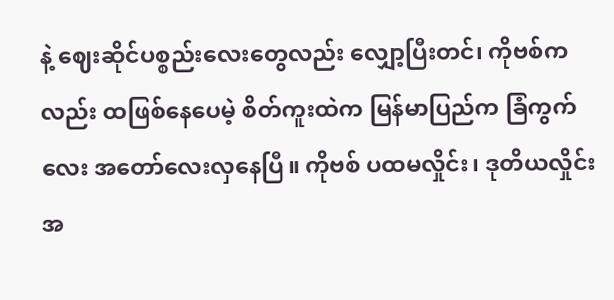နဲ့ ဈေးဆိုင်ပစ္စည်းလေးတွေလည်း လျှော့ပြီးတင်၊ ကိုဗစ်ကလည်း ထဖြစ်နေပေမဲ့ စိတ်ကူးထဲက မြန်မာပြည်က ခြံကွက်လေး အတော်လေးလှနေပြီ။ ကိုဗစ် ပထမလှိုင်း၊ ဒုတိယလှိုင်းအ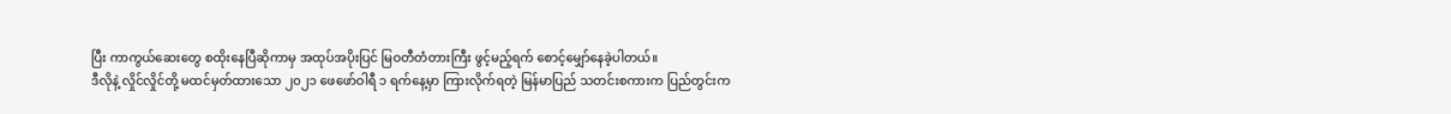ပြီး ကာကွယ်ဆေးတွေ စထိုးနေပြီဆိုကာမှ အထုပ်အပိုးပြင် မြဝတီတံတားကြီး ဖွင့်မည့်ရက် စောင့်မျှော်နေခဲ့ပါတယ်။
ဒီလိုနဲ့ လှိုင်လှိုင်တို့ မထင်မှတ်ထားသော ၂၀၂၁ ဖေဖော်ဝါရီ ၁ ရက်နေ့မှာ ကြားလိုက်ရတဲ့ မြန်မာပြည် သတင်းစကားက ပြည်တွင်းက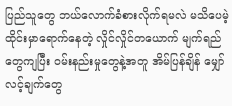ပြည်သူတွေ ဘယ်လောက်ခံစားလိုက်ရမလဲ မသိပေမဲ့ ထိုင်းမှာရောက်နေတဲ့ လှိုင်လှိုင်တယောက် မျက်ရည်တွေကျပြီး ဝမ်းနည်းမှုတွေနဲ့အတူ အိမ်ပြန်ချိန် မျှော်လင့်ချက်တွေ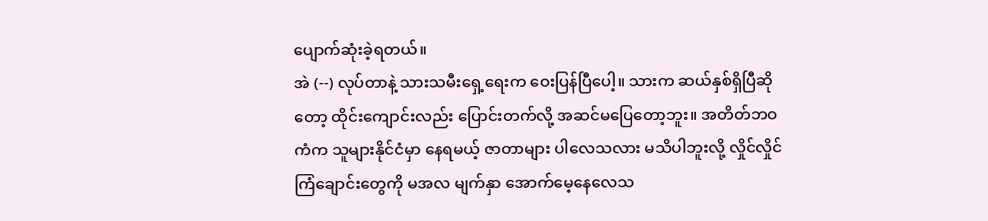ပျောက်ဆုံးခဲ့ရတယ်။
အဲ (--) လုပ်တာနဲ့ သားသမီးရှေ့ရေးက ဝေးပြန်ပြီပေါ့။ သားက ဆယ်နှစ်ရှိပြီဆိုတော့ ထိုင်းကျောင်းလည်း ပြောင်းတက်လို့ အဆင်မပြေတော့ဘူး။ အတိတ်ဘဝကံက သူများနိုင်ငံမှာ နေရမယ့် ဇာတာများ ပါလေသလား မသိပါဘူးလို့ လှိုင်လှိုင် ကြံချောင်းတွေကို မအလ မျက်နှာ အောက်မေ့နေလေသ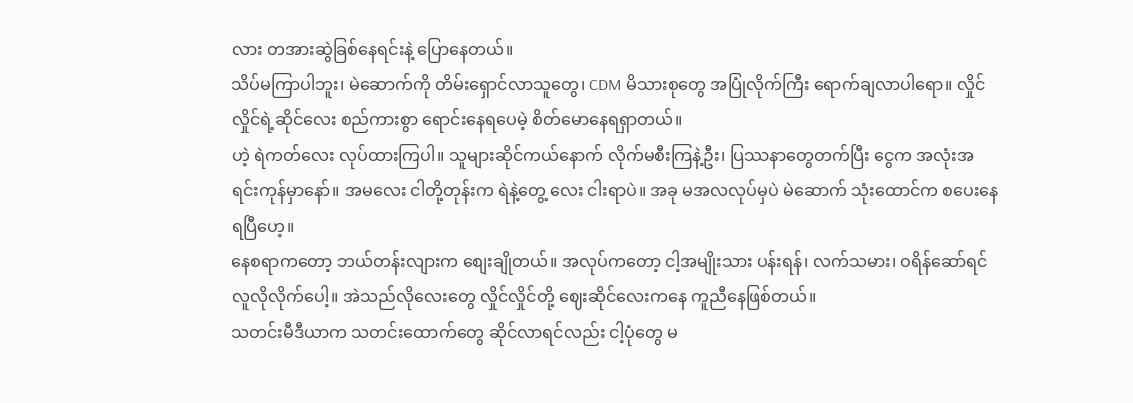လား တအားဆွဲခြစ်နေရင်းနဲ့ ပြောနေတယ်။
သိပ်မကြာပါဘူး၊ မဲဆောက်ကို တိမ်းရှောင်လာသူတွေ၊ CDM မိသားစုတွေ အပြုံလိုက်ကြီး ရောက်ချလာပါရော။ လှိုင်လှိုင်ရဲ့ဆိုင်လေး စည်ကားစွာ ရောင်းနေရပေမဲ့ စိတ်မောနေရရှာတယ်။
ဟဲ့ ရဲကတ်လေး လုပ်ထားကြပါ။ သူများဆိုင်ကယ်နောက် လိုက်မစီးကြနဲ့ဦး၊ ပြဿနာတွေတက်ပြီး ငွေက အလုံးအရင်းကုန်မှာနော်။ အမလေး ငါတို့တုန်းက ရဲနဲ့တွေ့ လေး ငါးရာပဲ။ အခု မအလလုပ်မှပဲ မဲဆောက် သုံးထောင်က စပေးနေရပြီဟေ့။
နေစရာကတော့ ဘယ်တန်းလျားက စျေးချိုတယ်။ အလုပ်ကတော့ ငါ့အမျိုးသား ပန်းရန်၊ လက်သမား၊ ဝရိန်ဆော်ရင် လူလိုလိုက်ပေါ့။ အဲသည်လိုလေးတွေ လှိုင်လှိုင်တို့ ဈေးဆိုင်လေးကနေ ကူညီနေဖြစ်တယ်။
သတင်းမီဒီယာက သတင်းထောက်တွေ ဆိုင်လာရင်လည်း ငါ့ပုံတွေ မ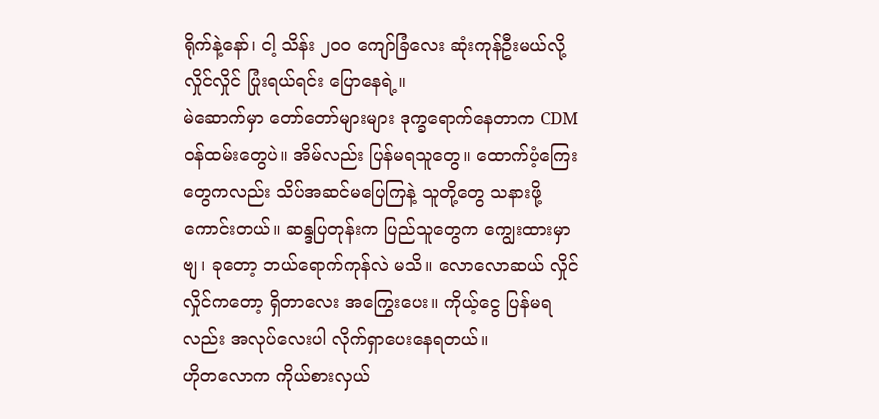ရိုက်နဲ့နော်၊ ငါ့ သိန်း ၂၀၀ ကျော်ခြံလေး ဆုံးကုန်ဦးမယ်လို့ လှိုင်လှိုင် ပြုံးရယ်ရင်း ပြောနေရဲ့။
မဲဆောက်မှာ တော်တော်များများ ဒုက္ခရောက်နေတာက CDM ဝန်ထမ်းတွေပဲ။ အိမ်လည်း ပြန်မရသူတွေ။ ထောက်ပံ့ကြေးတွေကလည်း သိပ်အဆင်မပြေကြနဲ့ သူတို့တွေ သနားဖို့ကောင်းတယ်။ ဆန္ဒပြတုန်းက ပြည်သူတွေက ကျွေးထားမှာဗျ၊ ခုတော့ ဘယ်ရောက်ကုန်လဲ မသိ။ လောလောဆယ် လှိုင်လှိုင်ကတော့ ရှိတာလေး အကြွေးပေး။ ကိုယ့်ငွေ ပြန်မရလည်း အလုပ်လေးပါ လိုက်ရှာပေးနေရတယ်။
ဟိုတလောက ကိုယ်စားလှယ်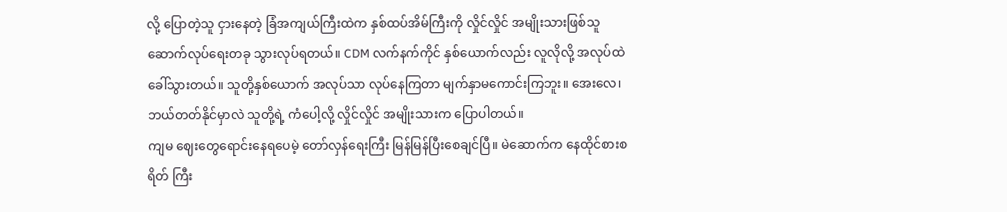လို့ ပြောတဲ့သူ ငှားနေတဲ့ ခြံအကျယ်ကြီးထဲက နှစ်ထပ်အိမ်ကြီးကို လှိုင်လှိုင် အမျိုးသားဖြစ်သူ ဆောက်လုပ်ရေးတခု သွားလုပ်ရတယ်။ CDM လက်နက်ကိုင် နှစ်ယောက်လည်း လူလိုလို့ အလုပ်ထဲခေါ်သွားတယ်။ သူတို့နှစ်ယောက် အလုပ်သာ လုပ်နေကြတာ မျက်နှာမကောင်းကြဘူး။ အေးလေ၊ ဘယ်တတ်နိုင်မှာလဲ သူတို့ရဲ့ ကံပေါ့လို့ လှိုင်လှိုင် အမျိုးသားက ပြောပါတယ်။
ကျမ ဈေးတွေရောင်းနေရပေမဲ့ တော်လှန်ရေးကြီး မြန်မြန်ပြီးစေချင်ပြီ။ မဲဆောက်က နေထိုင်စားစရိတ် ကြီး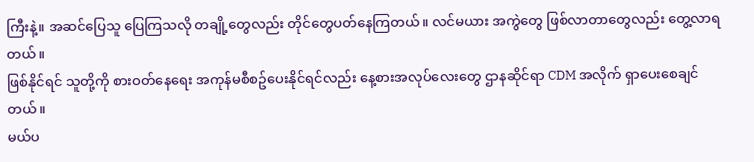ကြီးနဲ့။ အဆင်ပြေသူ ပြေကြသလို တချို့တွေလည်း တိုင်တွေပတ်နေကြတယ်။ လင်မယား အကွဲတွေ ဖြစ်လာတာတွေလည်း တွေ့လာရတယ်။
ဖြစ်နိုင်ရင် သူတို့ကို စားဝတ်နေရေး အကုန်မစီစဥ်ပေးနိုင်ရင်လည်း နေ့စားအလုပ်လေးတွေ ဌာနဆိုင်ရာ CDM အလိုက် ရှာပေးစေချင်တယ်။
မယ်ပ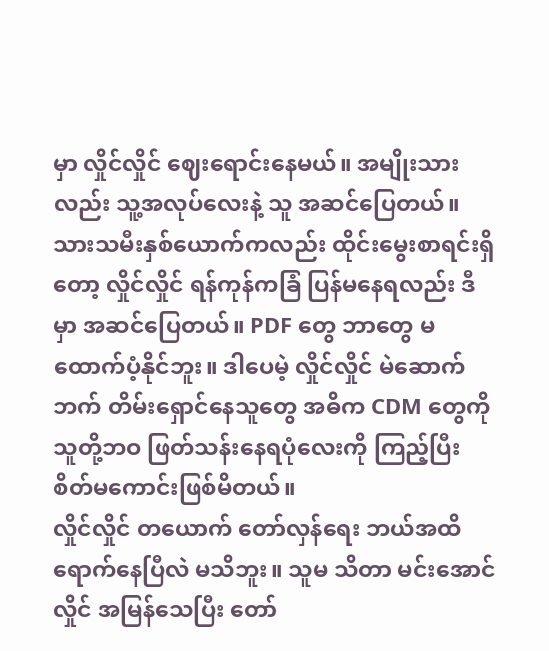မှာ လှိုင်လှိုင် ဈေးရောင်းနေမယ်။ အမျိုးသားလည်း သူ့အလုပ်လေးနဲ့ သူ အဆင်ပြေတယ်။ သားသမီးနှစ်ယောက်ကလည်း ထိုင်းမွေးစာရင်းရှိတော့ လှိုင်လှိုင် ရန်ကုန်ကခြံ ပြန်မနေရလည်း ဒီမှာ အဆင်ပြေတယ်။ PDF တွေ ဘာတွေ မထောက်ပံ့နိုင်ဘူး။ ဒါပေမဲ့ လှိုင်လှိုင် မဲဆောက်ဘက် တိမ်းရှောင်နေသူတွေ အဓိက CDM တွေကို သူတို့ဘဝ ဖြတ်သန်းနေရပုံလေးကို ကြည့်ပြီး စိတ်မကောင်းဖြစ်မိတယ်။
လှိုင်လှိုင် တယောက် တော်လှန်ရေး ဘယ်အထိ ရောက်နေပြီလဲ မသိဘူး။ သူမ သိတာ မင်းအောင်လှိုင် အမြန်သေပြီး တော်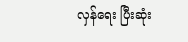လှန်ရေး ပြီးဆုံး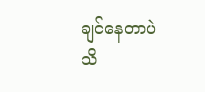ချင်နေတာပဲ သိ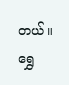တယ်။
ရွှေ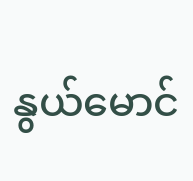နွယ်မောင်